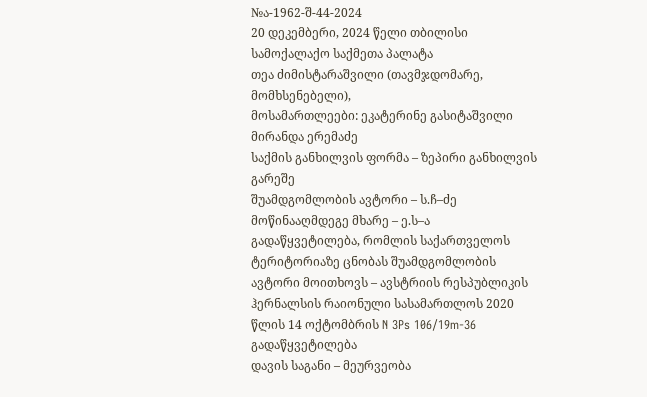№ა-1962-შ-44-2024
20 დეკემბერი, 2024 წელი თბილისი
სამოქალაქო საქმეთა პალატა
თეა ძიმისტარაშვილი (თავმჯდომარე, მომხსენებელი),
მოსამართლეები: ეკატერინე გასიტაშვილი
მირანდა ერემაძე
საქმის განხილვის ფორმა – ზეპირი განხილვის გარეშე
შუამდგომლობის ავტორი – ს.ჩ–ძე
მოწინააღმდეგე მხარე – ე.ს–ა
გადაწყვეტილება, რომლის საქართველოს ტერიტორიაზე ცნობას შუამდგომლობის ავტორი მოითხოვს – ავსტრიის რესპუბლიკის ჰერნალსის რაიონული სასამართლოს 2020 წლის 14 ოქტომბრის N 3Ps 106/19m-36 გადაწყვეტილება
დავის საგანი – მეურვეობა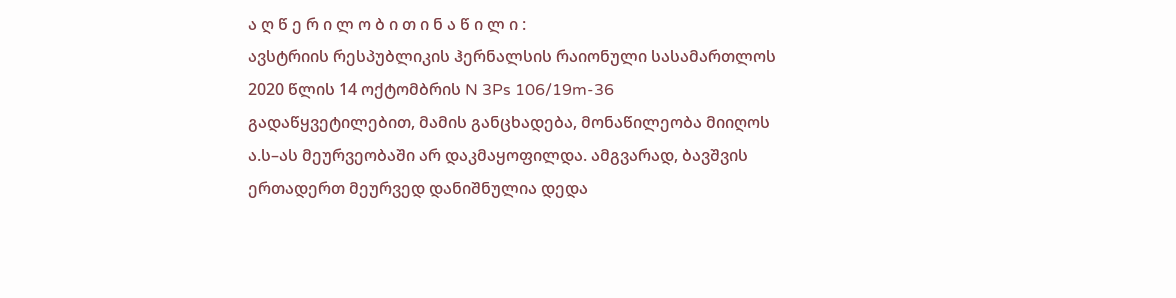ა ღ წ ე რ ი ლ ო ბ ი თ ი ნ ა წ ი ლ ი :
ავსტრიის რესპუბლიკის ჰერნალსის რაიონული სასამართლოს 2020 წლის 14 ოქტომბრის N 3Ps 106/19m-36 გადაწყვეტილებით, მამის განცხადება, მონაწილეობა მიიღოს ა.ს–ას მეურვეობაში არ დაკმაყოფილდა. ამგვარად, ბავშვის ერთადერთ მეურვედ დანიშნულია დედა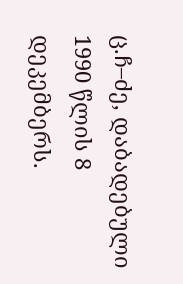ც.ჩ–ძე, დაბადებული 1990 წლის 8 დეკემბერს.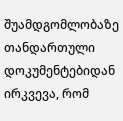შუამდგომლობაზე თანდართული დოკუმენტებიდან ირკვევა, რომ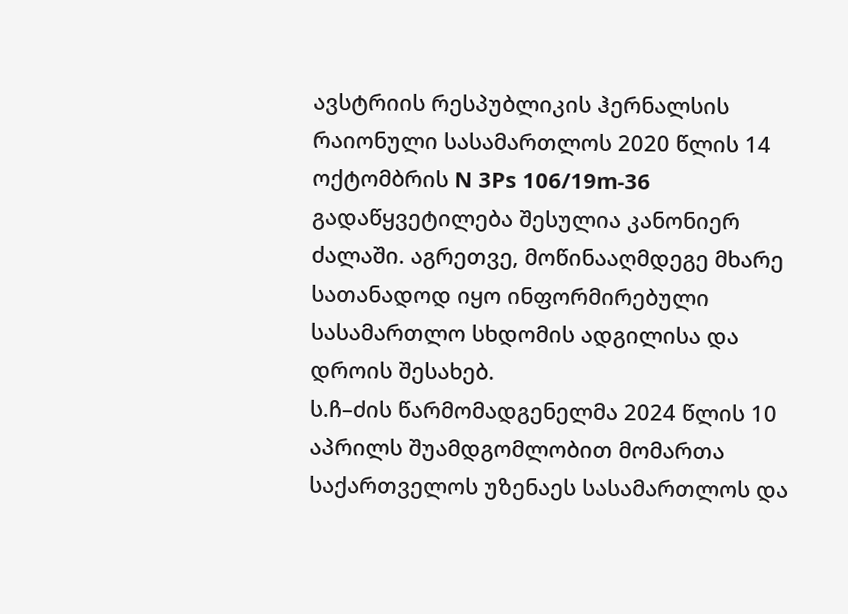ავსტრიის რესპუბლიკის ჰერნალსის რაიონული სასამართლოს 2020 წლის 14 ოქტომბრის N 3Ps 106/19m-36 გადაწყვეტილება შესულია კანონიერ ძალაში. აგრეთვე, მოწინააღმდეგე მხარე სათანადოდ იყო ინფორმირებული სასამართლო სხდომის ადგილისა და დროის შესახებ.
ს.ჩ–ძის წარმომადგენელმა 2024 წლის 10 აპრილს შუამდგომლობით მომართა საქართველოს უზენაეს სასამართლოს და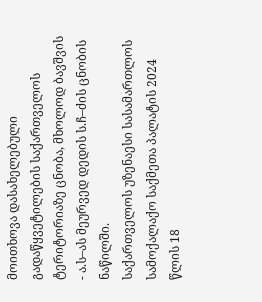მოითხოვა დასახელებული გადაწყვეტილების საქართველოს ტერიტორიაზე ცნობა, მხოლოდ ბავშვის - ა.ს–ას მეურვედ დედის ს.ჩ–ძის ცნობის ნაწილში.
საქართველოს უზენაესი სასამართლოს სამოქალაქო საქმეთა პალატის 2024 წლის 18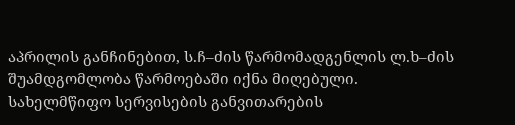აპრილის განჩინებით, ს.ჩ–ძის წარმომადგენლის ლ.ხ–ძის შუამდგომლობა წარმოებაში იქნა მიღებული.
სახელმწიფო სერვისების განვითარების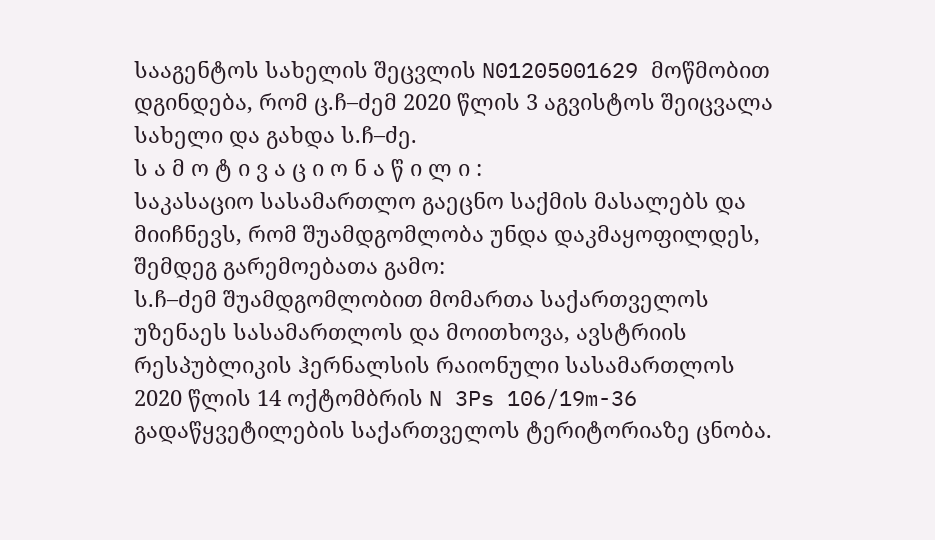სააგენტოს სახელის შეცვლის N01205001629 მოწმობით დგინდება, რომ ც.ჩ–ძემ 2020 წლის 3 აგვისტოს შეიცვალა სახელი და გახდა ს.ჩ–ძე.
ს ა მ ო ტ ი ვ ა ც ი ო ნ ა წ ი ლ ი :
საკასაციო სასამართლო გაეცნო საქმის მასალებს და მიიჩნევს, რომ შუამდგომლობა უნდა დაკმაყოფილდეს, შემდეგ გარემოებათა გამო:
ს.ჩ–ძემ შუამდგომლობით მომართა საქართველოს უზენაეს სასამართლოს და მოითხოვა, ავსტრიის რესპუბლიკის ჰერნალსის რაიონული სასამართლოს 2020 წლის 14 ოქტომბრის N 3Ps 106/19m-36 გადაწყვეტილების საქართველოს ტერიტორიაზე ცნობა.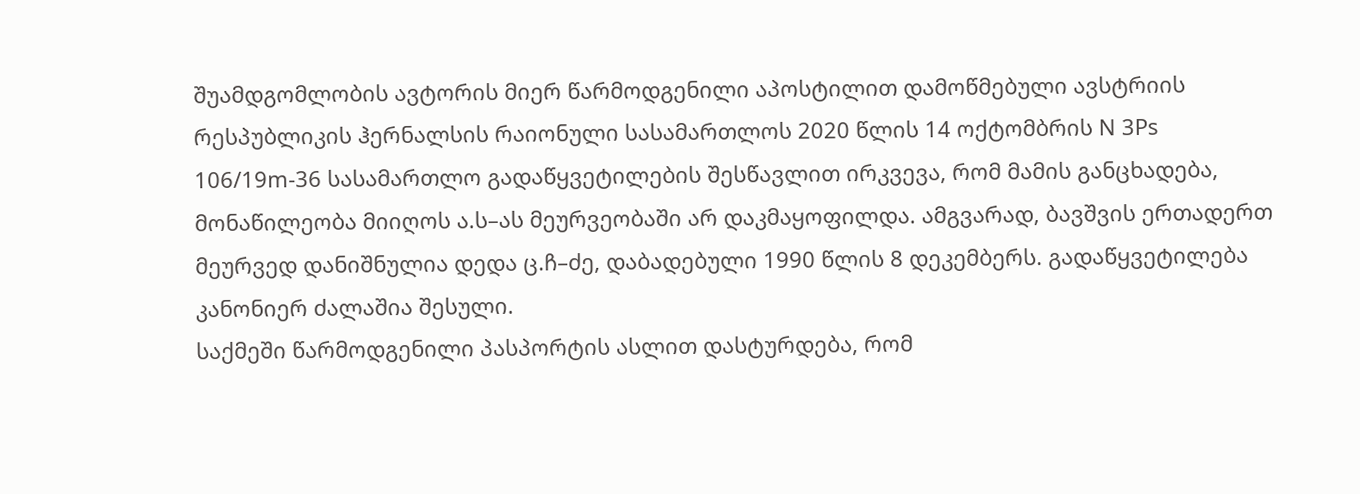შუამდგომლობის ავტორის მიერ წარმოდგენილი აპოსტილით დამოწმებული ავსტრიის რესპუბლიკის ჰერნალსის რაიონული სასამართლოს 2020 წლის 14 ოქტომბრის N 3Ps 106/19m-36 სასამართლო გადაწყვეტილების შესწავლით ირკვევა, რომ მამის განცხადება, მონაწილეობა მიიღოს ა.ს–ას მეურვეობაში არ დაკმაყოფილდა. ამგვარად, ბავშვის ერთადერთ მეურვედ დანიშნულია დედა ც.ჩ–ძე, დაბადებული 1990 წლის 8 დეკემბერს. გადაწყვეტილება კანონიერ ძალაშია შესული.
საქმეში წარმოდგენილი პასპორტის ასლით დასტურდება, რომ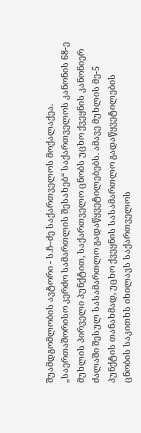შუამდგომლობის ავტორი - ს.ჩ–ძე საქართველოს მოქალაქეა.
„საერთაშორისო კერძო სამართლის შესახებ“ საქართველოს კანონის 68-ე მუხლის პირველი პუნქტით, საქართველო ცნობს უცხო ქვეყნის კანონიერ ძალაში შესულ სასამართლო გადაწყვეტილებებს. ამავე მუხლის მე-5 პუნქტის თანახმად, უცხო ქვეყნის სასამართლო გადაწყვეტილების ცნობის საკითხს იხილავს საქართველოს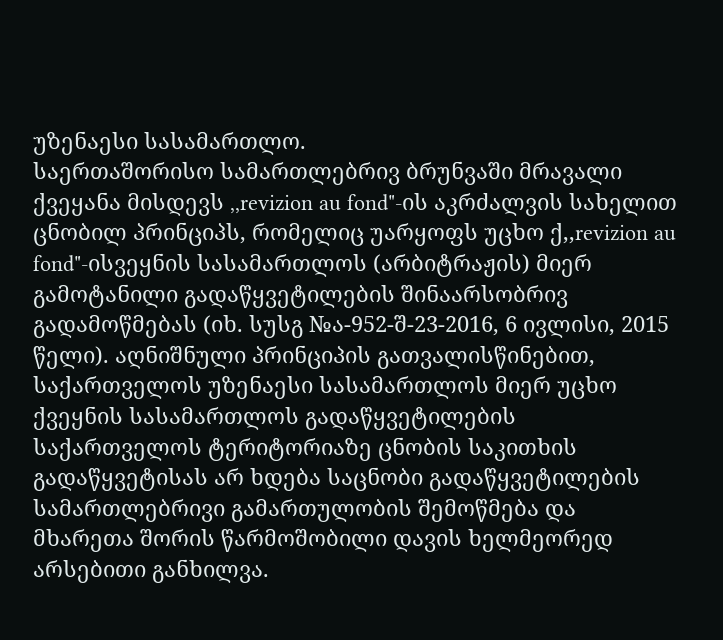უზენაესი სასამართლო.
საერთაშორისო სამართლებრივ ბრუნვაში მრავალი ქვეყანა მისდევს ,,revizion au fond"-ის აკრძალვის სახელით ცნობილ პრინციპს, რომელიც უარყოფს უცხო ქ,,revizion au fond"-ისვეყნის სასამართლოს (არბიტრაჟის) მიერ გამოტანილი გადაწყვეტილების შინაარსობრივ გადამოწმებას (იხ. სუსგ №ა-952-შ-23-2016, 6 ივლისი, 2015 წელი). აღნიშნული პრინციპის გათვალისწინებით, საქართველოს უზენაესი სასამართლოს მიერ უცხო ქვეყნის სასამართლოს გადაწყვეტილების საქართველოს ტერიტორიაზე ცნობის საკითხის გადაწყვეტისას არ ხდება საცნობი გადაწყვეტილების სამართლებრივი გამართულობის შემოწმება და მხარეთა შორის წარმოშობილი დავის ხელმეორედ არსებითი განხილვა.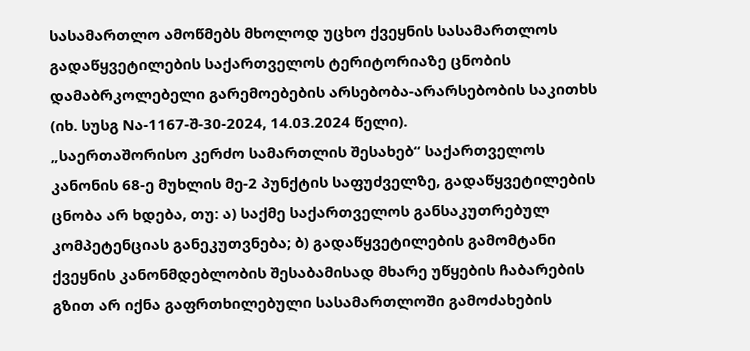სასამართლო ამოწმებს მხოლოდ უცხო ქვეყნის სასამართლოს გადაწყვეტილების საქართველოს ტერიტორიაზე ცნობის დამაბრკოლებელი გარემოებების არსებობა-არარსებობის საკითხს (იხ. სუსგ Nა-1167-შ-30-2024, 14.03.2024 წელი).
„საერთაშორისო კერძო სამართლის შესახებ“ საქართველოს კანონის 68-ე მუხლის მე-2 პუნქტის საფუძველზე, გადაწყვეტილების ცნობა არ ხდება, თუ: ა) საქმე საქართველოს განსაკუთრებულ კომპეტენციას განეკუთვნება; ბ) გადაწყვეტილების გამომტანი ქვეყნის კანონმდებლობის შესაბამისად მხარე უწყების ჩაბარების გზით არ იქნა გაფრთხილებული სასამართლოში გამოძახების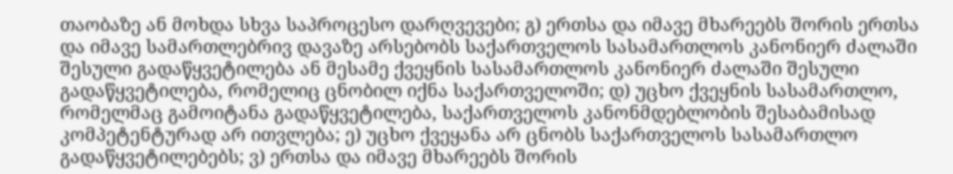თაობაზე ან მოხდა სხვა საპროცესო დარღვევები; გ) ერთსა და იმავე მხარეებს შორის ერთსა და იმავე სამართლებრივ დავაზე არსებობს საქართველოს სასამართლოს კანონიერ ძალაში შესული გადაწყვეტილება ან მესამე ქვეყნის სასამართლოს კანონიერ ძალაში შესული გადაწყვეტილება, რომელიც ცნობილ იქნა საქართველოში; დ) უცხო ქვეყნის სასამართლო, რომელმაც გამოიტანა გადაწყვეტილება, საქართველოს კანონმდებლობის შესაბამისად კომპეტენტურად არ ითვლება; ე) უცხო ქვეყანა არ ცნობს საქართველოს სასამართლო გადაწყვეტილებებს; ვ) ერთსა და იმავე მხარეებს შორის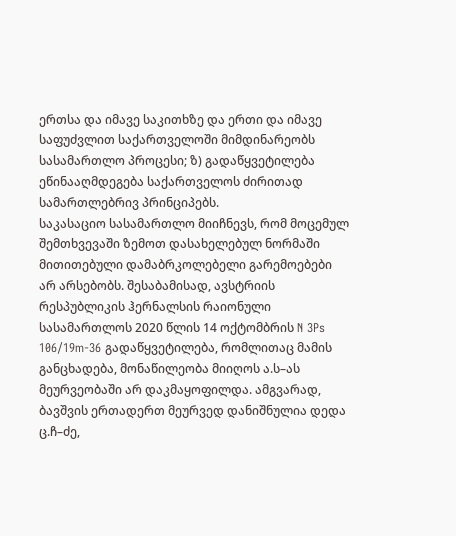ერთსა და იმავე საკითხზე და ერთი და იმავე საფუძვლით საქართველოში მიმდინარეობს სასამართლო პროცესი; ზ) გადაწყვეტილება ეწინააღმდეგება საქართველოს ძირითად სამართლებრივ პრინციპებს.
საკასაციო სასამართლო მიიჩნევს, რომ მოცემულ შემთხვევაში ზემოთ დასახელებულ ნორმაში მითითებული დამაბრკოლებელი გარემოებები არ არსებობს. შესაბამისად, ავსტრიის რესპუბლიკის ჰერნალსის რაიონული სასამართლოს 2020 წლის 14 ოქტომბრის N 3Ps 106/19m-36 გადაწყვეტილება, რომლითაც მამის განცხადება, მონაწილეობა მიიღოს ა.ს–ას მეურვეობაში არ დაკმაყოფილდა. ამგვარად, ბავშვის ერთადერთ მეურვედ დანიშნულია დედა ც.ჩ–ძე,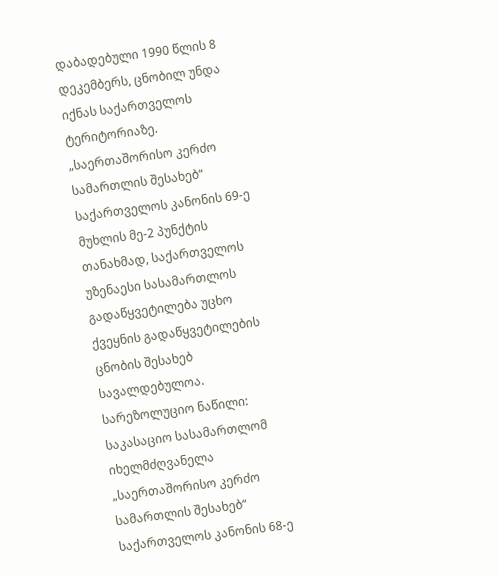დაბადებული 1990 წლის 8 დეკემბერს, ცნობილ უნდა იქნას საქართველოს ტერიტორიაზე.
„საერთაშორისო კერძო სამართლის შესახებ“ საქართველოს კანონის 69-ე მუხლის მე-2 პუნქტის თანახმად, საქართველოს უზენაესი სასამართლოს გადაწყვეტილება უცხო ქვეყნის გადაწყვეტილების ცნობის შესახებ სავალდებულოა.
სარეზოლუციო ნაწილი:
საკასაციო სასამართლომ იხელმძღვანელა „საერთაშორისო კერძო სამართლის შესახებ“ საქართველოს კანონის 68-ე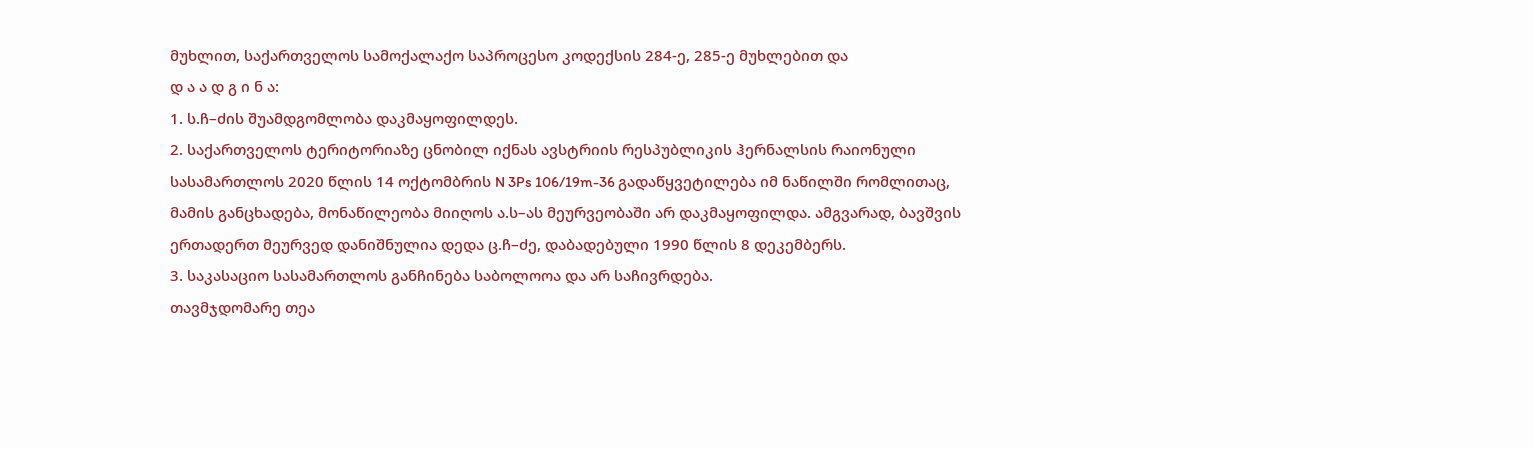მუხლით, საქართველოს სამოქალაქო საპროცესო კოდექსის 284-ე, 285-ე მუხლებით და
დ ა ა დ გ ი ნ ა:
1. ს.ჩ–ძის შუამდგომლობა დაკმაყოფილდეს.
2. საქართველოს ტერიტორიაზე ცნობილ იქნას ავსტრიის რესპუბლიკის ჰერნალსის რაიონული სასამართლოს 2020 წლის 14 ოქტომბრის N 3Ps 106/19m-36 გადაწყვეტილება იმ ნაწილში რომლითაც, მამის განცხადება, მონაწილეობა მიიღოს ა.ს–ას მეურვეობაში არ დაკმაყოფილდა. ამგვარად, ბავშვის ერთადერთ მეურვედ დანიშნულია დედა ც.ჩ–ძე, დაბადებული 1990 წლის 8 დეკემბერს.
3. საკასაციო სასამართლოს განჩინება საბოლოოა და არ საჩივრდება.
თავმჯდომარე თეა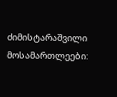ძიმისტარაშვილი
მოსამართლეები: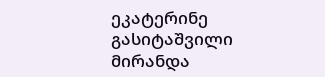ეკატერინე გასიტაშვილი
მირანდა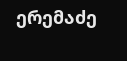ერემაძე